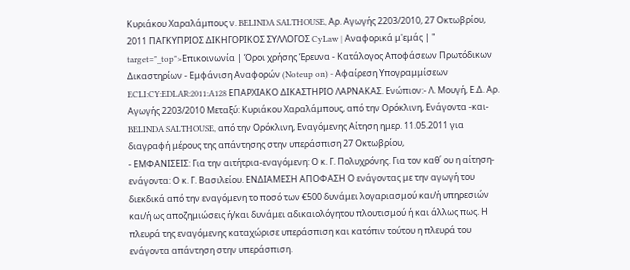Κυριάκου Χαραλάμπους ν. BELINDA SALTHOUSE, Αρ. Αγωγής 2203/2010, 27 Οκτωβρίου, 2011 ΠΑΓΚΥΠΡΙΟΣ ΔΙΚΗΓΟΡΙΚΟΣ ΣΥΛΛΟΓΟΣ CyLaw | Αναφορικά μ'εμάς | " target="_top">Επικοινωνία | Όροι χρήσης Έρευνα - Κατάλογος Αποφάσεων Πρωτόδικων Δικαστηρίων - Εμφάνιση Αναφορών (Noteup on) - Αφαίρεση Υπογραμμίσεων ECLI:CY:EDLAR:2011:A128 ΕΠΑΡΧΙΑΚΟ ΔΙΚΑΣΤΗΡΙΟ ΛΑΡΝΑΚΑΣ. Ενώπιον:- Λ. Μουγή, Ε.Δ. Αρ. Αγωγής 2203/2010 Μεταξύ: Κυριάκου Χαραλάμπους, από την Ορόκλινη, Ενάγοντα -και- BELINDA SALTHOUSE, από την Ορόκλινη, Εναγόμενης Αίτηση ημερ. 11.05.2011 για διαγραφή μέρους της απάντησης στην υπεράσπιση 27 Οκτωβρίου,
- ΕΜΦΑΝΙΣΕΙΣ: Για την αιτήτρια-εναγόμενη: Ο κ. Γ. Πολυχρόνης. Για τον καθ΄ ου η αίτηση-ενάγοντα: Ο κ. Γ. Βασιλείου. ΕΝΔΙΑΜΕΣΗ ΑΠΟΦΑΣΗ Ο ενάγοντας με την αγωγή του διεκδικά από την εναγόμενη το ποσό των €500 δυνάμει λογαριασμού και/ή υπηρεσιών και/ή ως αποζημιώσεις ή/και δυνάμει αδικαιολόγητου πλουτισμού ή και άλλως πως. Η πλευρά της εναγόμενης καταχώρισε υπεράσπιση και κατόπιν τούτου η πλευρά του ενάγοντα απάντηση στην υπεράσπιση.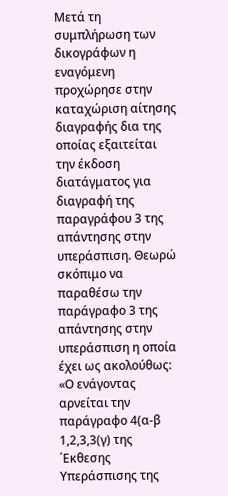Μετά τη συμπλήρωση των δικογράφων η εναγόμενη προχώρησε στην καταχώριση αίτησης διαγραφής δια της οποίας εξαιτείται την έκδοση διατάγματος για διαγραφή της παραγράφου 3 της απάντησης στην υπεράσπιση. Θεωρώ σκόπιμο να παραθέσω την παράγραφο 3 της απάντησης στην υπεράσπιση η οποία έχει ως ακολούθως: «Ο ενάγοντας αρνείται την παράγραφο 4(α-β 1,2,3,3(γ) της ΄Εκθεσης Υπεράσπισης της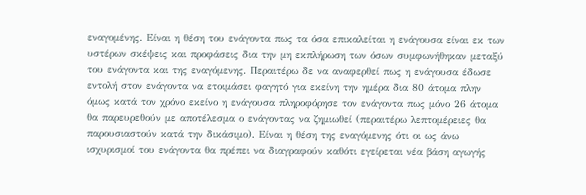εναγομένης. Είναι η θέση του ενάγοντα πως τα όσα επικαλείται η ενάγουσα είναι εκ των υστέρων σκέψεις και προφάσεις δια την μη εκπλήρωση των όσων συμφωνήθηκαν μεταξύ του ενάγοντα και της εναγόμενης. Περαιτέρω δε να αναφερθεί πως η ενάγουσα έδωσε εντολή στον ενάγοντα να ετοιμάσει φαγητό για εκείνη την ημέρα δια 80 άτομα πλην όμως κατά τον χρόνο εκείνο η ενάγουσα πληροφόρησε τον ενάγοντα πως μόνο 26 άτομα θα παρευρεθούν με αποτέλεσμα ο ενάγοντας να ζημιωθεί (περαιτέρω λεπτομέρειες θα παρουσιαστούν κατά την δικάσιμο). Είναι η θέση της εναγόμενης ότι οι ως άνω ισχυρισμοί του ενάγοντα θα πρέπει να διαγραφούν καθότι εγείρεται νέα βάση αγωγής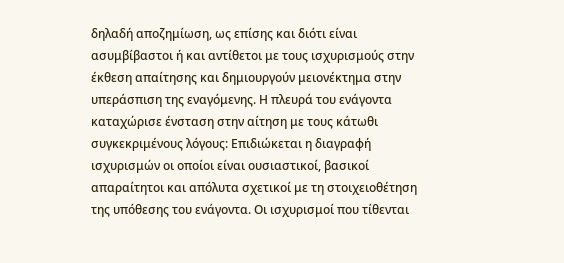δηλαδή αποζημίωση, ως επίσης και διότι είναι ασυμβίβαστοι ή και αντίθετοι με τους ισχυρισμούς στην έκθεση απαίτησης και δημιουργούν μειονέκτημα στην υπεράσπιση της εναγόμενης. Η πλευρά του ενάγοντα καταχώρισε ένσταση στην αίτηση με τους κάτωθι συγκεκριμένους λόγους: Επιδιώκεται η διαγραφή ισχυρισμών οι οποίοι είναι ουσιαστικοί, βασικοί απαραίτητοι και απόλυτα σχετικοί με τη στοιχειοθέτηση της υπόθεσης του ενάγοντα. Οι ισχυρισμοί που τίθενται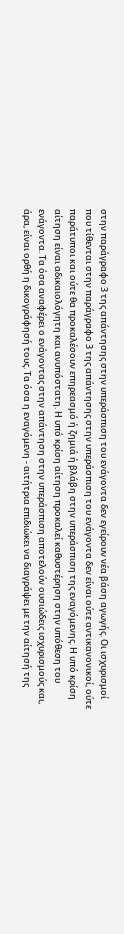στην παράγραφο 3 της απάντησης στην υπεράσπιση του ενάγοντα δεν εγείρουν νέα βάση αγωγής. Οι ισχυρισμοί που τίθενται στην παράγραφο 3 της απάντησης στην υπεράσπιση του ενάγοντα δεν είναι ούτε αντικανονικοί, ούτε παράτυποι και ούτε θα προκαλέσουν επηρεασμό ή ζημιά ή βλάβη στην υπεράσπιση της εναγόμενης. Η υπό κρίση αίτηση είναι αδικαιολόγητη και ανυπόστατη. Η υπό κρίση αίτηση προκαλεί καθυστέρηση στην υπόθεση του ενάγοντα. Τα όσα αναφέρει ο ενάγοντας στην απάντηση στην υπεράσπιση αποτελούν ουσιώδεις ισχυρισμούς και, άρα, είναι ορθή η δικογράφησή τους. Τα όσα η εναγόμενη - αιτήτρια επιδιώκει να διαγράψει με την αίτησή της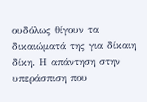ουδόλως θίγουν τα δικαιώματά της για δίκαιη δίκη. Η απάντηση στην υπεράσπιση που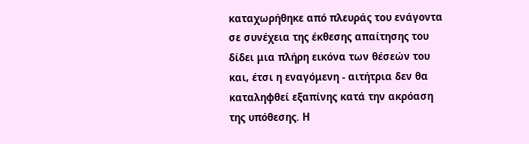καταχωρήθηκε από πλευράς του ενάγοντα σε συνέχεια της έκθεσης απαίτησης του δίδει μια πλήρη εικόνα των θέσεών του και, έτσι η εναγόμενη - αιτήτρια δεν θα καταληφθεί εξαπίνης κατά την ακρόαση της υπόθεσης. Η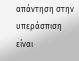απάντηση στην υπεράσπιση είναι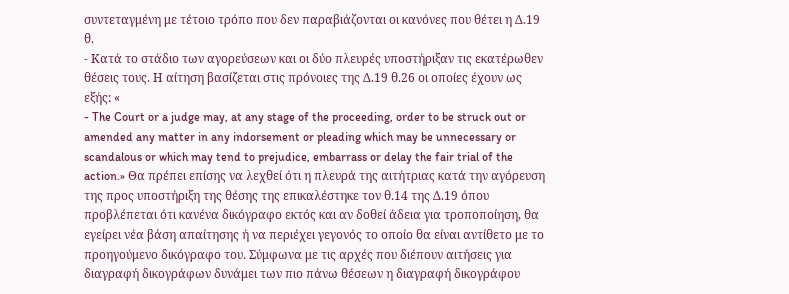συντεταγμένη με τέτοιο τρόπο που δεν παραβιάζονται οι κανόνες που θέτει η Δ.19 θ.
- Κατά το στάδιο των αγορεύσεων και οι δύο πλευρές υποστήριξαν τις εκατέρωθεν θέσεις τους. Η αίτηση βασίζεται στις πρόνοιες της Δ.19 θ.26 οι οποίες έχουν ως εξής: «
- The Court or a judge may, at any stage of the proceeding, order to be struck out or amended any matter in any indorsement or pleading which may be unnecessary or scandalous or which may tend to prejudice, embarrass or delay the fair trial of the action.» Θα πρέπει επίσης να λεχθεί ότι η πλευρά της αιτήτριας κατά την αγόρευση της προς υποστήριξη της θέσης της επικαλέστηκε τον θ.14 της Δ.19 όπου προβλέπεται ότι κανένα δικόγραφο εκτός και αν δοθεί άδεια για τροποποίηση, θα εγείρει νέα βάση απαίτησης ή να περιέχει γεγονός το οποίο θα είναι αντίθετο με το προηγούμενο δικόγραφο του. Σύμφωνα με τις αρχές που διέπουν αιτήσεις για διαγραφή δικογράφων δυνάμει των πιο πάνω θέσεων η διαγραφή δικογράφου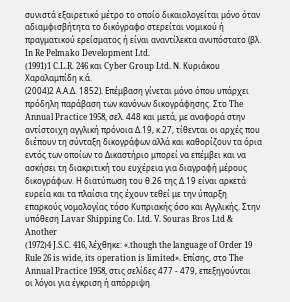συνιστά εξαιρετικό μέτρο το οποίο δικαιολογείται μόνο όταν αδιαμφισβήτητα το δικόγραφο στερείται νομικού ή πραγματικού ερείσματος ή είναι αναντίλεκτα ανυπόστατο (βλ. In Re Pelmako Development Ltd.
(1991)1 C.L.R. 246 και Cyber Group Ltd. Ν. Κυριάκου Χαραλαμπίδη κ.ά.
(2004)2 Α.Α.Δ. 1852). Επέμβαση γίνεται μόνο όπου υπάρχει πρόδηλη παράβαση των κανόνων δικογράφησης. Στο The Annual Practice 1958, σελ. 448 και μετά, με αναφορά στην αντίστοιχη αγγλική πρόνοια Δ.19, κ.27, τίθενται οι αρχές που διέπουν τη σύνταξη δικογράφων αλλά και καθορίζουν τα όρια εντός των οποίων το Δικαστήριο μπορεί να επέμβει και να ασκήσει τη διακριτική του ευχέρεια για διαγραφή μέρους δικογράφων. Η διατύπωση του θ.26 της Δ.19 είναι αρκετά ευρεία και τα πλαίσια της έχουν τεθεί με την ύπαρξη επαρκούς νομολογίας τόσο Κυπριακής όσο και Αγγλικής. Στην υπόθεση Lavar Shipping Co. Ltd. V. Souras Bros Ltd & Another
(1972)4 J.S.C. 416, λέχθηκε: «.though the language of Order 19 Rule 26 is wide, its operation is limited». Επίσης, στο The Annual Practice 1958, στις σελίδες 477 - 479, επεξηγούνται οι λόγοι για έγκριση ή απόρριψη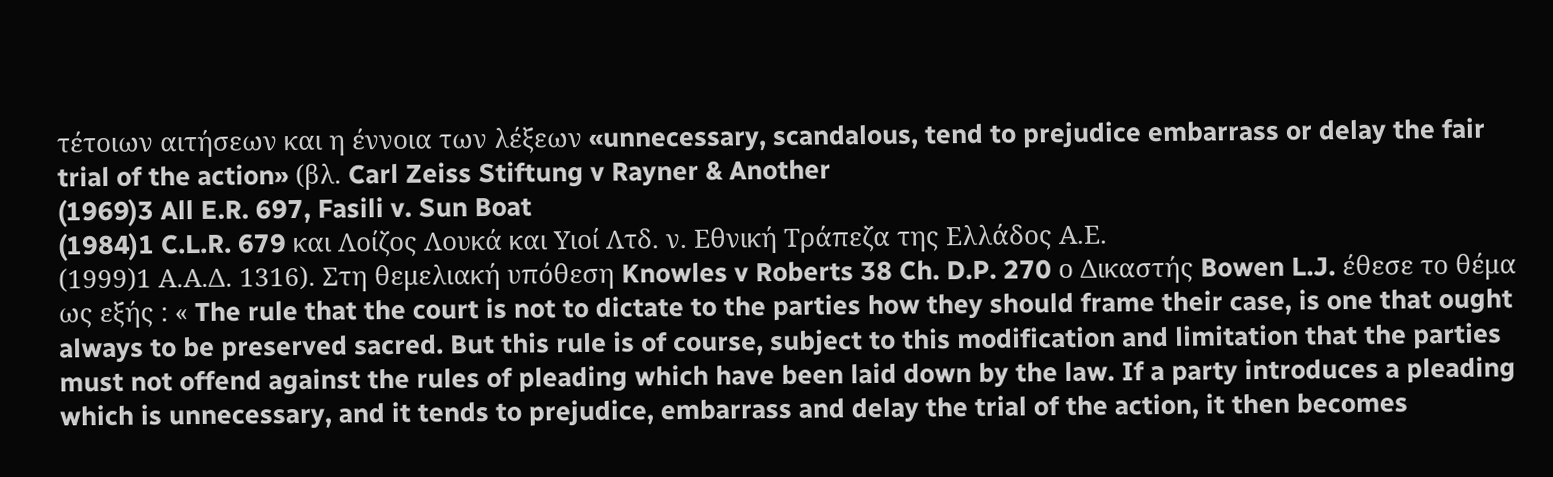τέτοιων αιτήσεων και η έννοια των λέξεων «unnecessary, scandalous, tend to prejudice embarrass or delay the fair trial of the action» (βλ. Carl Zeiss Stiftung v Rayner & Another
(1969)3 All E.R. 697, Fasili v. Sun Boat
(1984)1 C.L.R. 679 και Λοίζος Λουκά και Υιοί Λτδ. ν. Εθνική Τράπεζα της Ελλάδος Α.Ε.
(1999)1 Α.Α.Δ. 1316). Στη θεμελιακή υπόθεση Knowles v Roberts 38 Ch. D.P. 270 ο Δικαστής Bowen L.J. έθεσε το θέμα ως εξής : « The rule that the court is not to dictate to the parties how they should frame their case, is one that ought always to be preserved sacred. But this rule is of course, subject to this modification and limitation that the parties must not offend against the rules of pleading which have been laid down by the law. If a party introduces a pleading which is unnecessary, and it tends to prejudice, embarrass and delay the trial of the action, it then becomes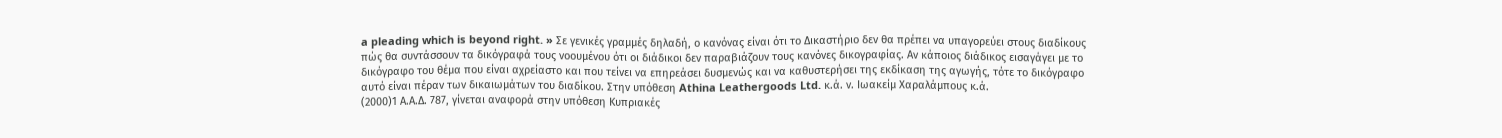a pleading which is beyond right. » Σε γενικές γραμμές δηλαδή, ο κανόνας είναι ότι το Δικαστήριο δεν θα πρέπει να υπαγορεύει στους διαδίκους πώς θα συντάσσουν τα δικόγραφά τους νοουμένου ότι οι διάδικοι δεν παραβιάζουν τους κανόνες δικογραφίας. Αν κάποιος διάδικος εισαγάγει με το δικόγραφο του θέμα που είναι αχρείαστο και που τείνει να επηρεάσει δυσμενώς και να καθυστερήσει της εκδίκαση της αγωγής, τότε το δικόγραφο αυτό είναι πέραν των δικαιωμάτων του διαδίκου. Στην υπόθεση Athina Leathergoods Ltd. κ.ά. ν. Ιωακείμ Χαραλάμπους κ.ά.
(2000)1 Α.Α.Δ. 787, γίνεται αναφορά στην υπόθεση Κυπριακές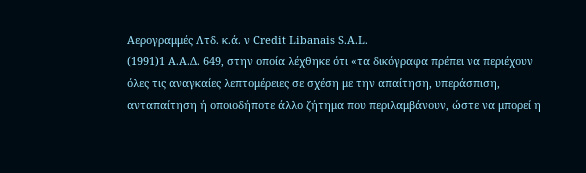Αερογραμμές Λτδ. κ.ά. ν Credit Libanais S.A.L.
(1991)1 Α.Α.Δ. 649, στην οποία λέχθηκε ότι «τα δικόγραφα πρέπει να περιέχουν όλες τις αναγκαίες λεπτομέρειες σε σχέση με την απαίτηση, υπεράσπιση, ανταπαίτηση ή οποιοδήποτε άλλο ζήτημα που περιλαμβάνουν, ώστε να μπορεί η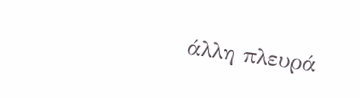άλλη πλευρά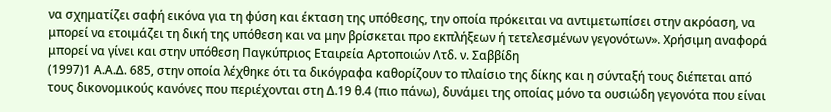να σχηματίζει σαφή εικόνα για τη φύση και έκταση της υπόθεσης, την οποία πρόκειται να αντιμετωπίσει στην ακρόαση, να μπορεί να ετοιμάζει τη δική της υπόθεση και να μην βρίσκεται προ εκπλήξεων ή τετελεσμένων γεγονότων». Χρήσιμη αναφορά μπορεί να γίνει και στην υπόθεση Παγκύπριος Εταιρεία Αρτοποιών Λτδ. ν. Σαββίδη
(1997)1 Α.Α.Δ. 685, στην οποία λέχθηκε ότι τα δικόγραφα καθορίζουν το πλαίσιο της δίκης και η σύνταξή τους διέπεται από τους δικονομικούς κανόνες που περιέχονται στη Δ.19 θ.4 (πιο πάνω), δυνάμει της οποίας μόνο τα ουσιώδη γεγονότα που είναι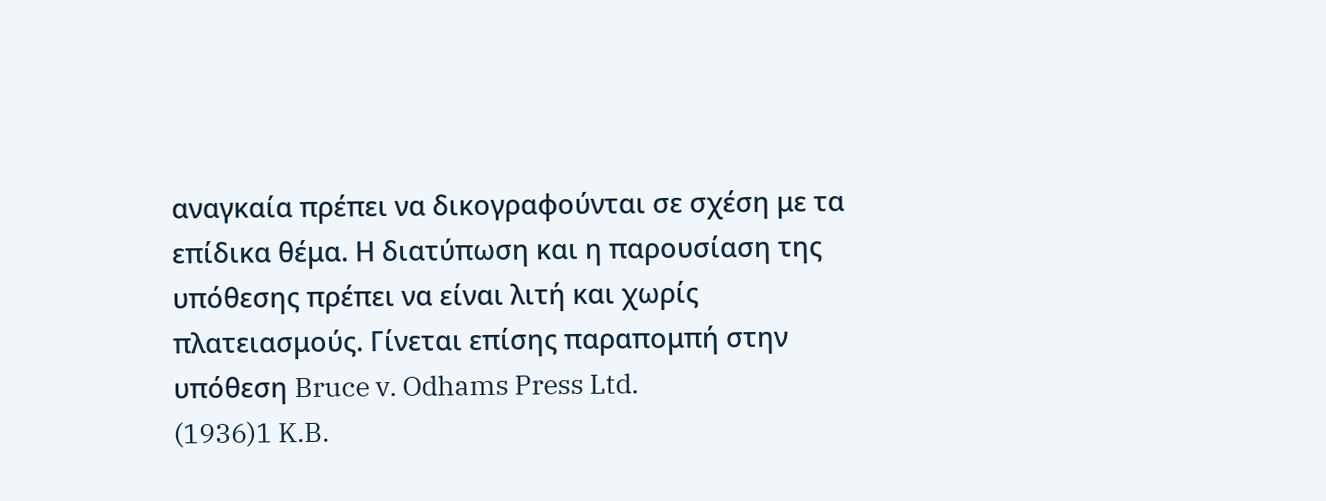αναγκαία πρέπει να δικογραφούνται σε σχέση με τα επίδικα θέμα. Η διατύπωση και η παρουσίαση της υπόθεσης πρέπει να είναι λιτή και χωρίς πλατειασμούς. Γίνεται επίσης παραπομπή στην υπόθεση Bruce v. Odhams Press Ltd.
(1936)1 K.B.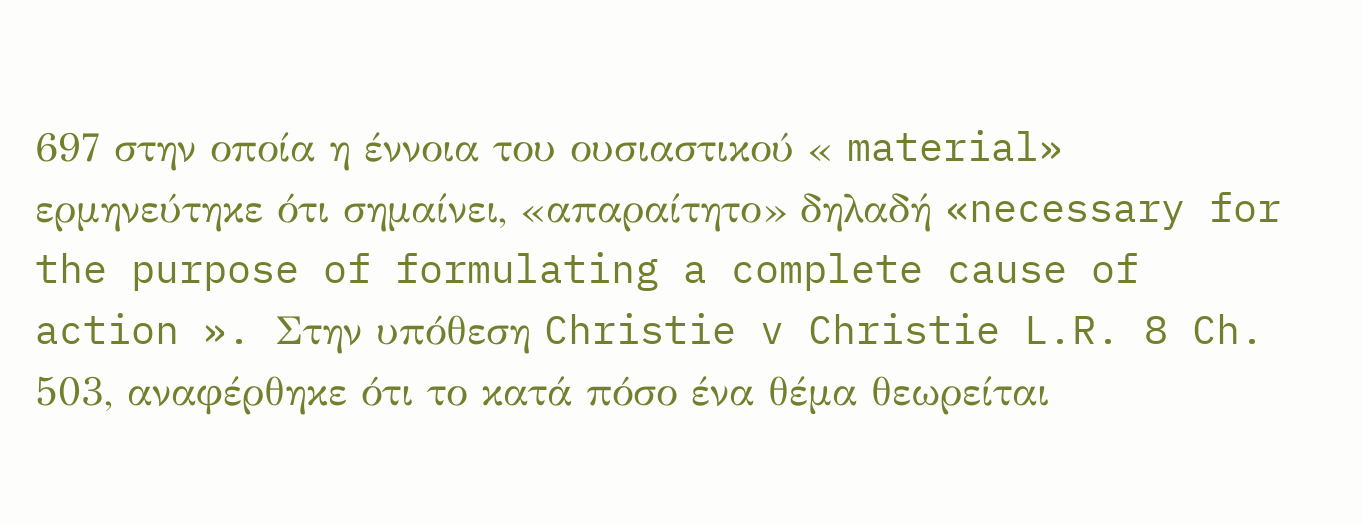697 στην οποία η έννοια του ουσιαστικού « material» ερμηνεύτηκε ότι σημαίνει, «απαραίτητο» δηλαδή «necessary for the purpose of formulating a complete cause of action ». Στην υπόθεση Christie v Christie L.R. 8 Ch. 503, αναφέρθηκε ότι το κατά πόσο ένα θέμα θεωρείται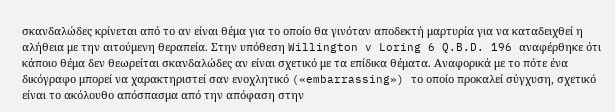σκανδαλώδες κρίνεται από το αν είναι θέμα για το οποίο θα γινόταν αποδεκτή μαρτυρία για να καταδειχθεί η αλήθεια με την αιτούμενη θεραπεία. Στην υπόθεση Willington v Loring 6 Q.B.D. 196 αναφέρθηκε ότι κάποιο θέμα δεν θεωρείται σκανδαλώδες αν είναι σχετικό με τα επίδικα θέματα. Αναφορικά με το πότε ένα δικόγραφο μπορεί να χαρακτηριστεί σαν ενοχλητικό («embarrassing») το οποίο προκαλεί σύγχυση, σχετικό είναι το ακόλουθο απόσπασμα από την απόφαση στην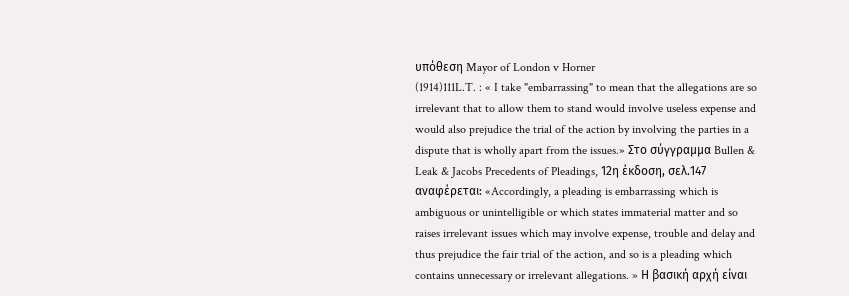υπόθεση Mayor of London v Horner
(1914)111L.T. : « I take "embarrassing" to mean that the allegations are so irrelevant that to allow them to stand would involve useless expense and would also prejudice the trial of the action by involving the parties in a dispute that is wholly apart from the issues.» Στο σύγγραμμα Bullen & Leak & Jacobs Precedents of Pleadings, 12η έκδοση, σελ.147 αναφέρεται: «Accordingly, a pleading is embarrassing which is ambiguous or unintelligible or which states immaterial matter and so raises irrelevant issues which may involve expense, trouble and delay and thus prejudice the fair trial of the action, and so is a pleading which contains unnecessary or irrelevant allegations. » Η βασική αρχή είναι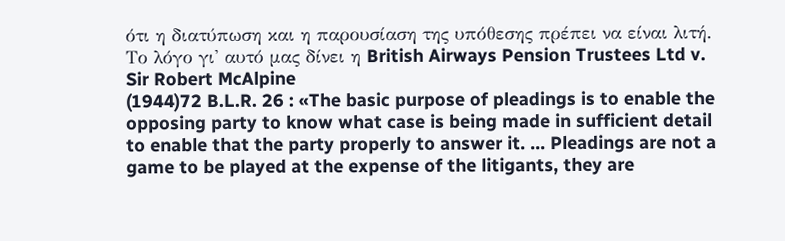ότι η διατύπωση και η παρουσίαση της υπόθεσης πρέπει να είναι λιτή. Το λόγο γι' αυτό μας δίνει η British Airways Pension Trustees Ltd v. Sir Robert McAlpine
(1944)72 B.L.R. 26 : «The basic purpose of pleadings is to enable the opposing party to know what case is being made in sufficient detail to enable that the party properly to answer it. ... Pleadings are not a game to be played at the expense of the litigants, they are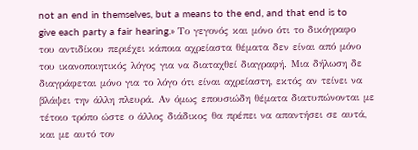not an end in themselves, but a means to the end, and that end is to give each party a fair hearing.» Το γεγονός και μόνο ότι το δικόγραφο του αντιδίκου περιέχει κάποια αχρείαστα θέματα δεν είναι από μόνο του ικανοποιητικός λόγος για να διαταχθεί διαγραφή. Μια δήλωση δε διαγράφεται μόνο για το λόγο ότι είναι αχρείαστη, εκτός αν τείνει να βλάψει την άλλη πλευρά. Αν όμως επουσιώδη θέματα διατυπώνονται με τέτοιο τρόπο ώστε ο άλλος διάδικος θα πρέπει να απαντήσει σε αυτά, και με αυτό τον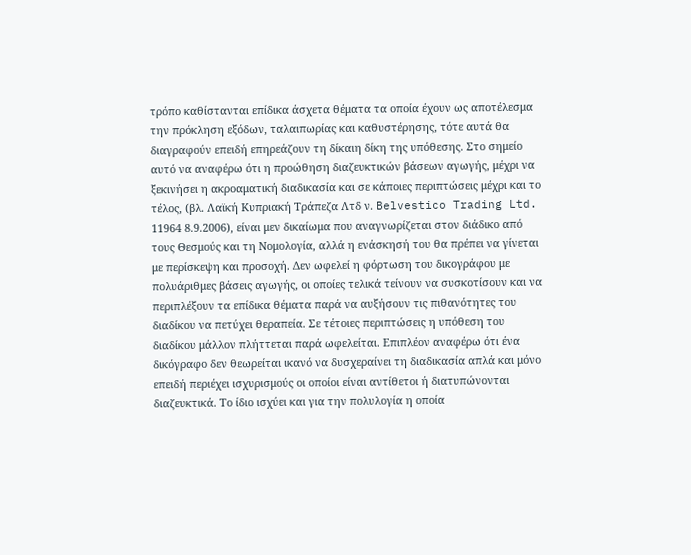τρόπο καθίστανται επίδικα άσχετα θέματα τα οποία έχουν ως αποτέλεσμα την πρόκληση εξόδων, ταλαιπωρίας και καθυστέρησης, τότε αυτά θα διαγραφούν επειδή επηρεάζουν τη δίκαιη δίκη της υπόθεσης. Στο σημείο αυτό να αναφέρω ότι η προώθηση διαζευκτικών βάσεων αγωγής, μέχρι να ξεκινήσει η ακροαματική διαδικασία και σε κάποιες περιπτώσεις μέχρι και το τέλος, (βλ. Λαϊκή Κυπριακή Τράπεζα Λτδ ν. Belvestico Trading Ltd. 11964 8.9.2006), είναι μεν δικαίωμα που αναγνωρίζεται στον διάδικο από τους Θεσμούς και τη Νομολογία, αλλά η ενάσκησή του θα πρέπει να γίνεται με περίσκεψη και προσοχή. Δεν ωφελεί η φόρτωση του δικογράφου με πολυάριθμες βάσεις αγωγής, οι οποίες τελικά τείνουν να συσκοτίσουν και να περιπλέξουν τα επίδικα θέματα παρά να αυξήσουν τις πιθανότητες του διαδίκου να πετύχει θεραπεία. Σε τέτοιες περιπτώσεις η υπόθεση του διαδίκου μάλλον πλήττεται παρά ωφελείται. Επιπλέον αναφέρω ότι ένα δικόγραφο δεν θεωρείται ικανό να δυσχεραίνει τη διαδικασία απλά και μόνο επειδή περιέχει ισχυρισμούς οι οποίοι είναι αντίθετοι ή διατυπώνονται διαζευκτικά. Το ίδιο ισχύει και για την πολυλογία η οποία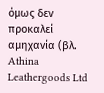όμως δεν προκαλεί αμηχανία (βλ. Athina Leathergoods Ltd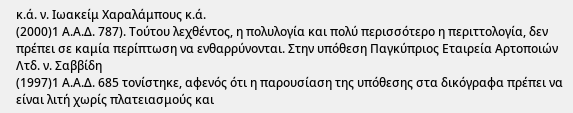κ.ά. ν. Ιωακείμ Χαραλάμπους κ.ά.
(2000)1 Α.Α.Δ. 787). Τούτου λεχθέντος, η πολυλογία και πολύ περισσότερο η περιττολογία, δεν πρέπει σε καμία περίπτωση να ενθαρρύνονται. Στην υπόθεση Παγκύπριος Εταιρεία Αρτοποιών Λτδ. ν. Σαββίδη
(1997)1 Α.Α.Δ. 685 τονίστηκε, αφενός ότι η παρουσίαση της υπόθεσης στα δικόγραφα πρέπει να είναι λιτή χωρίς πλατειασμούς και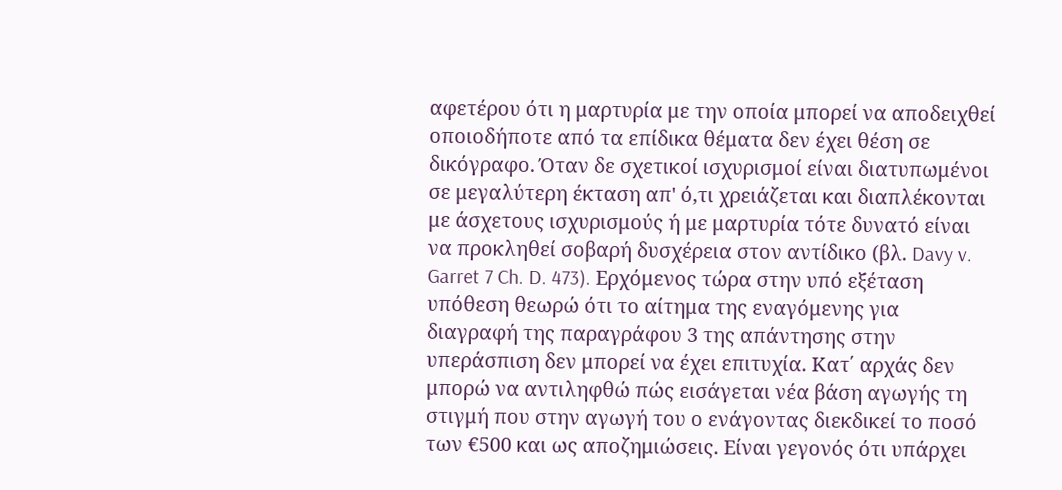αφετέρου ότι η μαρτυρία με την οποία μπορεί να αποδειχθεί οποιοδήποτε από τα επίδικα θέματα δεν έχει θέση σε δικόγραφο. Όταν δε σχετικοί ισχυρισμοί είναι διατυπωμένοι σε μεγαλύτερη έκταση απ' ό,τι χρειάζεται και διαπλέκονται με άσχετους ισχυρισμούς ή με μαρτυρία τότε δυνατό είναι να προκληθεί σοβαρή δυσχέρεια στον αντίδικο (βλ. Davy v. Garret 7 Ch. D. 473). Ερχόμενος τώρα στην υπό εξέταση υπόθεση θεωρώ ότι το αίτημα της εναγόμενης για διαγραφή της παραγράφου 3 της απάντησης στην υπεράσπιση δεν μπορεί να έχει επιτυχία. Κατ΄ αρχάς δεν μπορώ να αντιληφθώ πώς εισάγεται νέα βάση αγωγής τη στιγμή που στην αγωγή του ο ενάγοντας διεκδικεί το ποσό των €500 και ως αποζημιώσεις. Είναι γεγονός ότι υπάρχει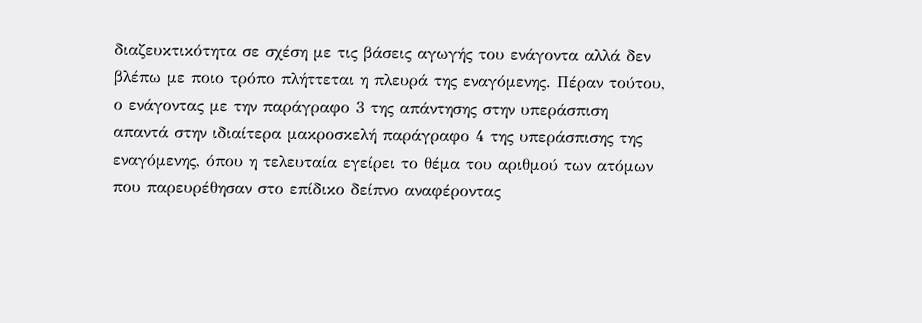διαζευκτικότητα σε σχέση με τις βάσεις αγωγής του ενάγοντα αλλά δεν βλέπω με ποιο τρόπο πλήττεται η πλευρά της εναγόμενης. Πέραν τούτου, ο ενάγοντας με την παράγραφο 3 της απάντησης στην υπεράσπιση απαντά στην ιδιαίτερα μακροσκελή παράγραφο 4 της υπεράσπισης της εναγόμενης, όπου η τελευταία εγείρει το θέμα του αριθμού των ατόμων που παρευρέθησαν στο επίδικο δείπνο αναφέροντας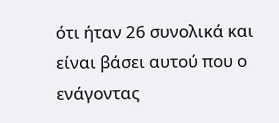ότι ήταν 26 συνολικά και είναι βάσει αυτού που ο ενάγοντας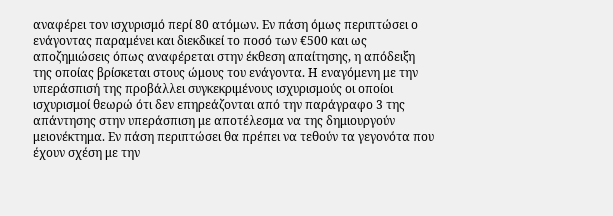αναφέρει τον ισχυρισμό περί 80 ατόμων. Εν πάση όμως περιπτώσει ο ενάγοντας παραμένει και διεκδικεί το ποσό των €500 και ως αποζημιώσεις όπως αναφέρεται στην έκθεση απαίτησης, η απόδειξη της οποίας βρίσκεται στους ώμους του ενάγοντα. Η εναγόμενη με την υπεράσπισή της προβάλλει συγκεκριμένους ισχυρισμούς οι οποίοι ισχυρισμοί θεωρώ ότι δεν επηρεάζονται από την παράγραφο 3 της απάντησης στην υπεράσπιση με αποτέλεσμα να της δημιουργούν μειονέκτημα. Εν πάση περιπτώσει θα πρέπει να τεθούν τα γεγονότα που έχουν σχέση με την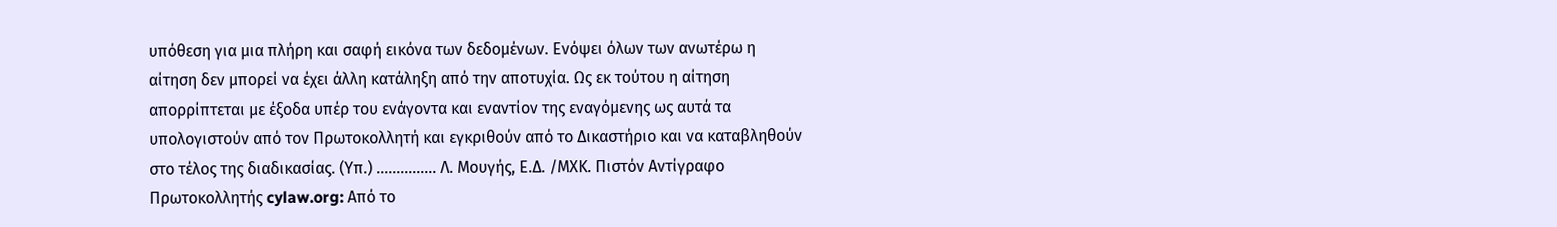υπόθεση για μια πλήρη και σαφή εικόνα των δεδομένων. Ενόψει όλων των ανωτέρω η αίτηση δεν μπορεί να έχει άλλη κατάληξη από την αποτυχία. Ως εκ τούτου η αίτηση απορρίπτεται με έξοδα υπέρ του ενάγοντα και εναντίον της εναγόμενης ως αυτά τα υπολογιστούν από τον Πρωτοκολλητή και εγκριθούν από το Δικαστήριο και να καταβληθούν στο τέλος της διαδικασίας. (Υπ.) ............... Λ. Μουγής, Ε.Δ. /ΜΧΚ. Πιστόν Αντίγραφο Πρωτοκολλητής cylaw.org: Από το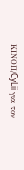ΚΙΝOΠ/CyLii για τον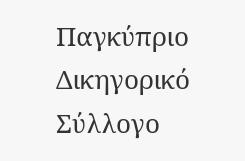Παγκύπριο Δικηγορικό Σύλλογο